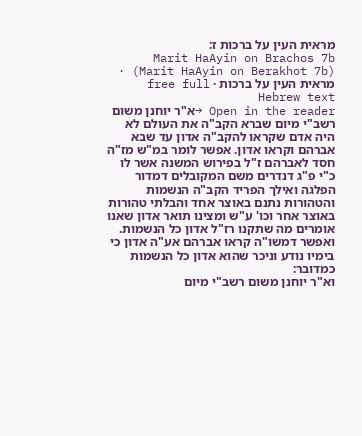מראית העין על ברכות ז:
Marit HaAyin on Brachos 7b (Marit HaAyin on Berakhot 7b) · מראית העין על ברכות · free full Hebrew text
Open in the reader →א"ר יוחנן משום רשב"י מיום שברא הקב"ה את העולם לא היה אדם שקראו להקב"ה אדון עד שבא אברהם וקראו אדון. אפשר לומר במ"ש מז"ה חסד לאברהם ז"ל בפירוש המשנה אשר לו כ"י פ"ג דנדרים משם המקובלים דמדור הפלגה ואילך הפריד הקב"ה הנשמות והטהורות נתנם באוצר אחד והבלתי טהורות באוצר אחר וכו' ע"ש ומצינו תואר אדון שאנו אומרים מה שתקנו רז"ל אדון כל הנשמות. ואפשר דמשו"ה קראו אברהם אע"ה אדון כי בימיו נודע וניכר שהוא אדון כל הנשמות כמדובר:
וא"ר יוחנן משום רשב"י מיום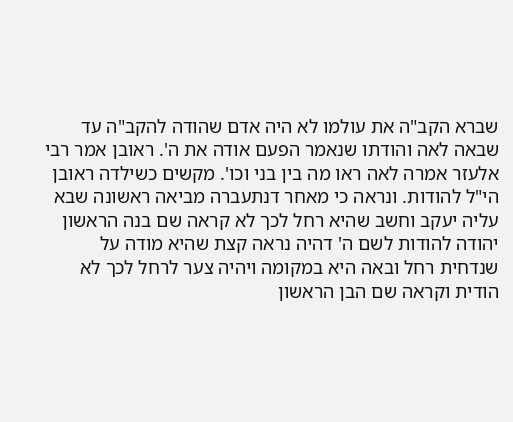שברא הקב"ה את עולמו לא היה אדם שהודה להקב"ה עד שבאה לאה והודתו שנאמר הפעם אודה את ה'. ראובן אמר רבי אלעזר אמרה לאה ראו מה בין בני וכו'. מקשים כשילדה ראובן הי"ל להודות. ונראה כי מאחר דנתעברה מביאה ראשונה שבא עליה יעקב וחשב שהיא רחל לכך לא קראה שם בנה הראשון יהודה להודות לשם ה' דהיה נראה קצת שהיא מודה על שנדחית רחל ובאה היא במקומה ויהיה צער לרחל לכך לא הודית וקראה שם הבן הראשון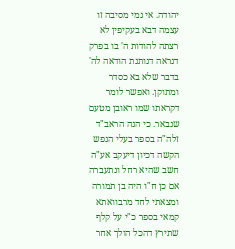יהודה. אי נמי מסיבה זו עצמה דבא בעקיפין לא רצתה להודות ה' בו בפרק דנראה דנותנת הודאה לה' בדבר שלא בא כסדר ומתוקן. ואפשר לומר דקראתו שמו ראובן מטעם שנבאר. כי הנה הראב"ד זלה"ה בספר בעלי הנפש הקשה דכיון דיעקב אע"ה חשב שהיא רחל ונתעברה אם כן ח"ו היה בן תמורה ומצאתי לחד מרבוואתא קמאי בספר כ"י על קלף שתירץ דהכל הולך אחר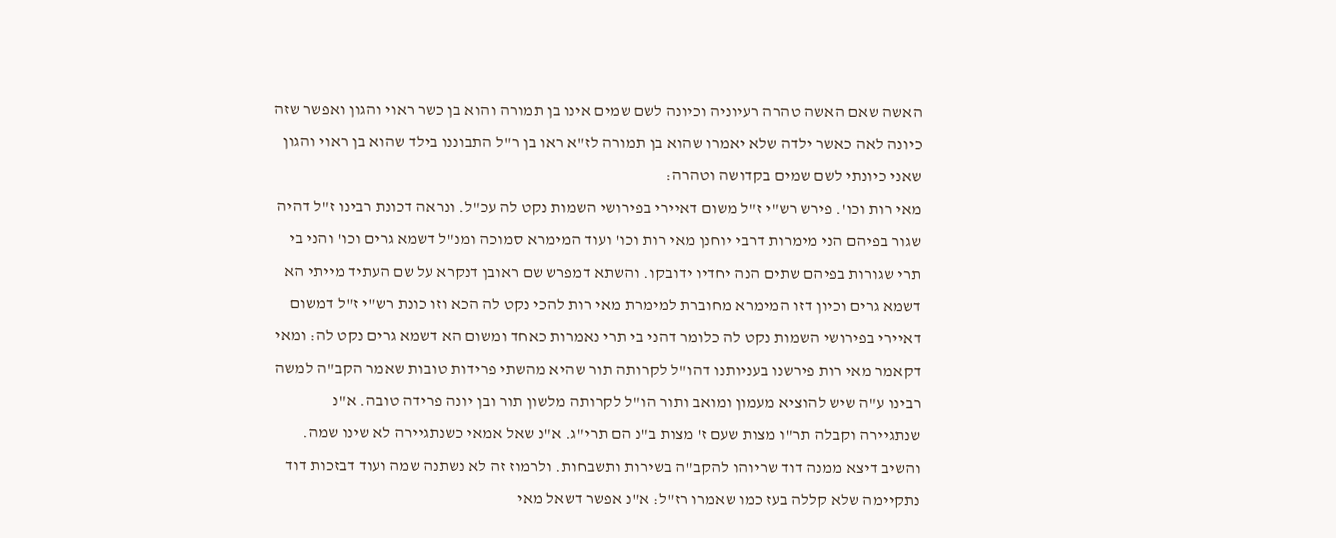האשה שאם האשה טהרה רעיוניה וכיונה לשם שמים אינו בן תמורה והוא בן כשר ראוי והגון ואפשר שזה כיונה לאה כאשר ילדה שלא יאמרו שהוא בן תמורה לז"א ראו בן ר"ל התבוננו בילד שהוא בן ראוי והגון שאני כיונתי לשם שמים בקדושה וטהרה:
מאי רות וכו'. פירש רש"י ז"ל משום דאיירי בפירושי השמות נקט לה עכ"ל. ונראה דכונת רבינו ז"ל דהיה שגור בפיהם הני מימרות דרבי יוחנן מאי רות וכו' ועוד המימרא סמוכה ומנ"ל דשמא גרים וכו' והני בי תרי שגורות בפיהם שתים הנה יחדיו ידובקו. והשתא דמפרש שם ראובן דנקרא על שם העתיד מייתי הא דשמא גרים וכיון דזו המימרא מחוברת למימרת מאי רות להכי נקט לה הכא וזו כונת רש"י ז"ל דמשום דאיירי בפירושי השמות נקט לה כלומר דהני בי תרי נאמרות כאחד ומשום הא דשמא גרים נקט לה: ומאי דקאמר מאי רות פירשנו בעניותנו דהו"ל לקרותה תור שהיא מהשתי פרידות טובות שאמר הקב"ה למשה רבינו ע"ה שיש להוציא מעמון ומואב ותור הו"ל לקרותה מלשון תור ובן יונה פרידה טובה. א"נ שנתגיירה וקבלה תר"ו מצות שעם ז' מצות ב"נ הם תרי"ג. א"נ שאל אמאי כשנתגיירה לא שינו שמה. והשיב דיצא ממנה דוד שריוהו להקב"ה בשירות ותשבחות. ולרמוז זה לא נשתנה שמה ועוד דבזכות דוד נתקיימה שלא קללה בעז כמו שאמרו רז"ל: א"נ אפשר דשאל מאי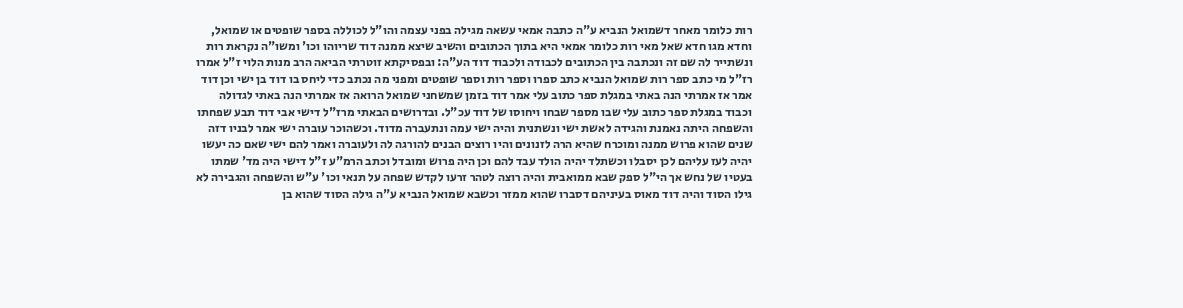רות כלומר מאחר דשמואל הנביא ע"ה כתבה אמאי עשאה מגילה בפני עצמה והו"ל לכוללה בספר שופטים או שמואל, וחדא מגו חדא שאל מאי רות כלומר אמאי היא בתוך הכתובים והשיב שיצא ממנה דוד שריוהו וכו' ומשו"ה נקראת רות ונשתייר לה שם זה ונכתבה בין הכתובים לכבודה ולכבוד דוד הע"ה: ובפסיקתא זוטרתי הביאה הרב מנות הלוי ז"ל אמרו רז"ל מי כתב ספר רות שמואל הנביא כתב ספרו וספר רות וספר שופטים ומפני מה נכתב כדי ליחס בו דוד בן ישי וכן דוד אמר אז אמרתי הנה באתי במגלת ספר כתוב עלי אמר דוד בזמן שמשחני שמואל הרואה אז אמרתי הנה באתי לגדולה וכבוד במגלת ספר כתוב עלי שבו מספר שבחו ויחוסו של דוד עכ"ל. ובדרושים הבאתי מרז"ל דישי אבי דוד תבע שפחתו והשפחה היתה נאמנת והגידה לאשת ישי ונשתנית והיה ישי עמה ונתעברה מדוד. וכשהוכר עוברה ישי אמר לבניו דזה שנים שהוא פרוש ממנה ומוכרח שהיא הרה לזנונים והיו רוצים הבנים להורגה לה ולעוברה ואמר להם ישי שאם כה יעשו יהיה לעז עליהם לכן יסבלו וכשתלד יהיה הולד עבד להם וכן היה פרוש ומובדל וכתב הרמ"ע ז"ל דישי היה מד' שמתו בעטיו של נחש אך הי"ל ספק שבא ממואבית והיה רוצה לטהר זרעו לקדש שפחה על תנאי וכו' ע"ש והשפחה והגבירה לא גילו הסוד והיה דוד מאוס בעיניהם דסברו שהוא ממזר וכשבא שמואל הנביא ע"ה גילה הסוד שהוא בן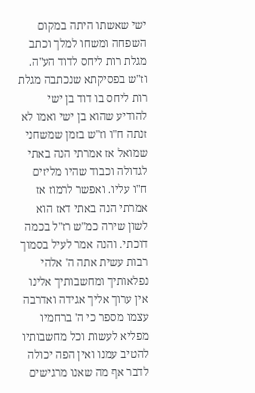ישי שאשתו היתה במקום השפחה ומשחו למלך וכתב מגלת רות ליחס לדוד הע"ה. וז"ש בפסיקתא שנכתבה מגלת רות ליחס בו דוד בן ישי להודיע שהוא בן ישי ואמו לא זנתה ח"ו וז"ש בזמן שמשחני שמואל אז אמרתי הנה באתי לגדולה וכבוד שהיו מליזים ח"ו עליו. ואפשר לרמוז אז אמרתי הנה באתי דאז הוא לשון שירה כמ"ש רז"ל בכמה דוכתי. והנה אמר לעיל בסמוך רבות עשית אתה ה' אלהי נפלאותיך ומחשבותיך אלינו אין ערוך אליך אגידה ואדרבה עצמו מספר כי ה' ברחמיו מפליא לעשות וכל מחשבותיו להטיב עמנו ואין הפה יכולה לדבר אף מה שאנו מרגישים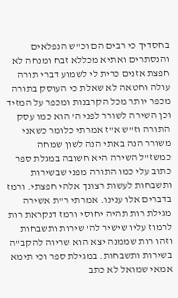בחסדיך כי רבים הם וכ"ש הנפלאים והנסתרים ואתיא מכללא זבח ומנחה לא חפצת אזנים כרית לי לשמוע דברי תורה עולה וחטאה לא שאלת כי העוסק בתורה מכפר יותר מכל הקרבנות ומכפר על המזיד וכן השירה לשורר לפני ה' הוא כמו עסק התורה וז"ש א"ז אמרתי כלומר כשאני משורר הנה באתי הנה לשון שמחה כמשז"ל השירה היא חשובה במגלת ספר כתוב עלי כמו התורה מפני שבשירות ותשבחות לעשות רצונך אלהי חפצתי. ורמז בדברים אלו ענינו. אמרתי ר"ת אשירה מגילת רות תהיה יחוסי ורמז דנקראת רות לרמוז עליו שישיר לה' שירות ותשבחות וזהו רות שממנה יצא הוא שריוה להקב"ה בשירות ותשבחות. במגילת ספר וכי תימא אמאי שמואל לא כתב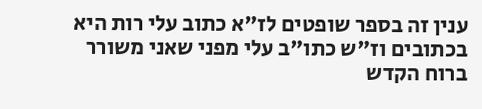ענין זה בספר שופטים לז"א כתוב עלי רות היא בכתובים וז"ש כתו"ב עלי מפני שאני משורר ברוח הקדש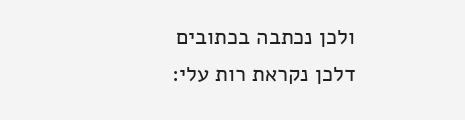ולכן נכתבה בכתובים דלכן נקראת רות עלי: